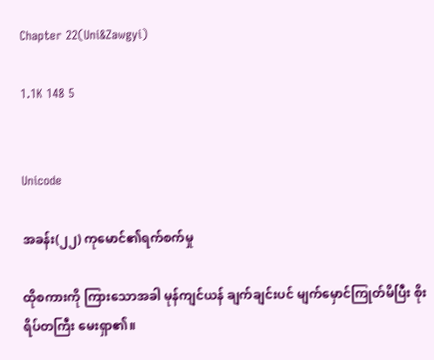Chapter 22(Uni&Zawgyi)

1.1K 148 5


Unicode

အခန်း(၂၂) ကုမောင်၏ရက်စက်မှု

ထိုစကားကို ကြားသောအခါ မုန်ကျင်ယန် ချက်ချင်းပင် မျက်မှောင်ကြုတ်မိပြီး စိုးရိပ်တကြီး မေးရှာ၏။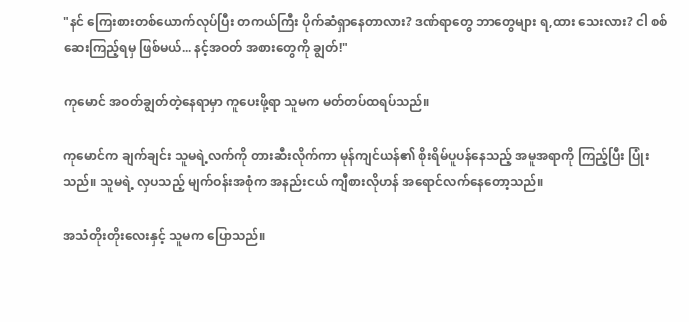"နင် ကြေးစားတစ်ယောက်လုပ်ပြီး တကယ်ကြီး ပိုက်ဆံရှာနေတာလား? ဒဏ်ရာတွေ ဘာတွေများ ရ,ထား သေးလား? ငါ စစ်ဆေးကြည့်ရမှ ဖြစ်မယ်... နင့်အဝတ် အစားတွေကို ချွတ်!"

ကုမောင် အဝတ်ချွတ်တဲ့နေရာမှာ ကူပေးဖို့ရာ သူမက မတ်တပ်ထရပ်သည်။

ကုမောင်က ချက်ချင်း သူမရဲ့လက်ကို တားဆီးလိုက်ကာ မုန်ကျင်ယန်၏ စိုးရိမ်ပူပန်နေသည့် အမူအရာကို ကြည့်ပြီး ပြုံးသည်။ သူမရဲ့ လှပသည့် မျက်ဝန်းအစုံက အနည်းငယ် ကျီစားလိုဟန် အရောင်လက်နေတော့သည်။

အသံတိုးတိုးလေးနှင့် သူမက ပြောသည်။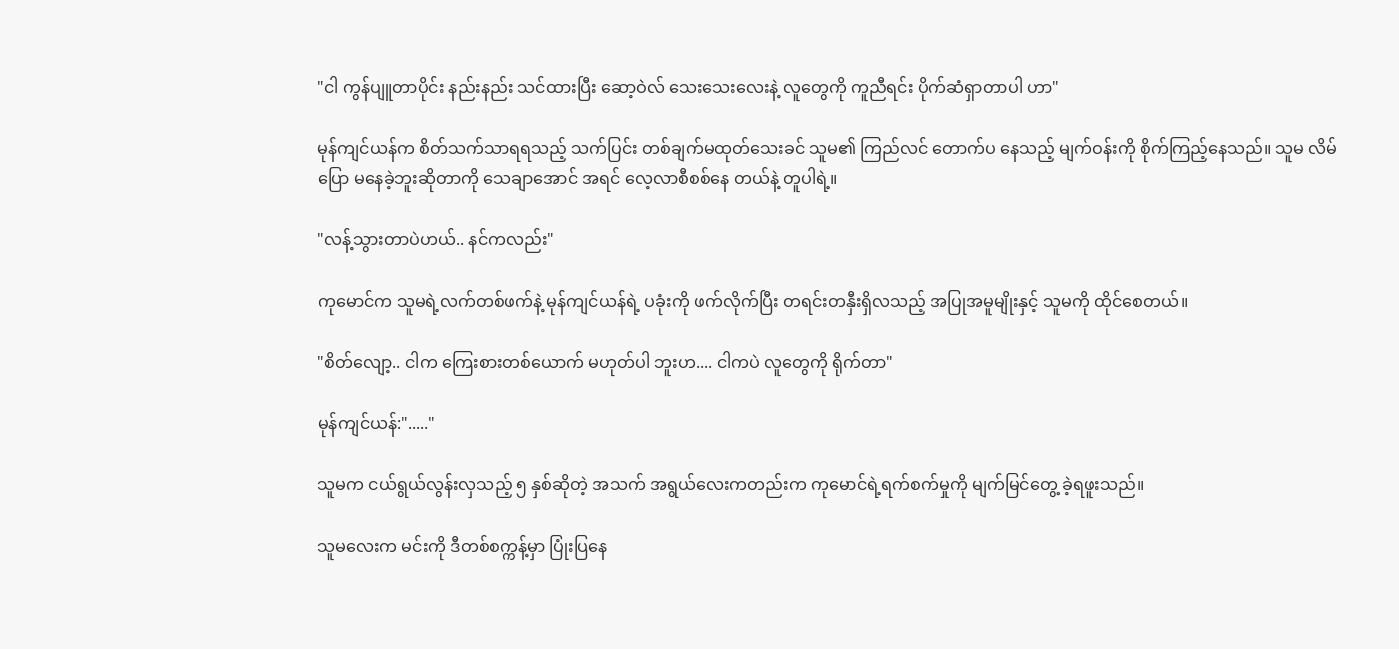"ငါ ကွန်ပျူတာပိုင်း နည်းနည်း သင်ထားပြီး ဆော့ဝဲလ် သေးသေးလေးနဲ့ လူတွေကို ကူညီရင်း ပိုက်ဆံရှာတာပါ ဟာ"

မုန်ကျင်ယန်က စိတ်သက်သာရရသည့် သက်ပြင်း တစ်ချက်မထုတ်သေးခင် သူမ၏ ကြည်လင် တောက်ပ နေသည့် မျက်ဝန်းကို စိုက်ကြည့်နေသည်။ သူမ လိမ်ပြော မနေခဲ့ဘူးဆိုတာကို သေချာအောင် အရင် လေ့လာစီစစ်နေ တယ်နဲ့ တူပါရဲ့။

"လန့်သွားတာပဲဟယ်.. နင်ကလည်း"

ကုမောင်က သူမရဲ့လက်တစ်ဖက်နဲ့ မုန်ကျင်ယန်ရဲ့ ပခုံးကို ဖက်လိုက်ပြီး တရင်းတနှီးရှိလသည့် အပြုအမူမျိုးနှင့် သူမကို ထိုင်စေတယ်။

"စိတ်လျော့.. ငါက ကြေးစားတစ်ယောက် မဟုတ်ပါ ဘူးဟ.... ငါကပဲ လူတွေကို ရိုက်တာ"

မုန်ကျင်ယန်:"....."

သူမက ငယ်ရွယ်လွန်းလှသည့် ၅ နှစ်ဆိုတဲ့ အသက် အရွယ်လေးကတည်းက ကုမောင်ရဲ့ရက်စက်မှုကို မျက်မြင်တွေ့ ခဲ့ရဖူးသည်။

သူမလေးက မင်းကို ဒီတစ်စက္ကန့်မှာ ပြုံးပြနေ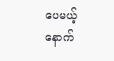ပေမယ့် နောက်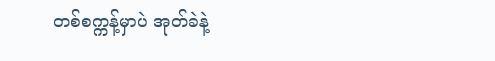တစ်စက္ကန့်မှာပဲ အုတ်ခဲနဲ့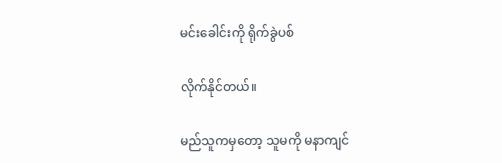မင်းခေါင်းကို ရိုက်ခွဲပစ်

လိုက်နိုင်တယ်။

မည်သူကမှတော့ သူမကို မနာကျင်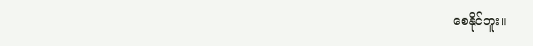စေနိုင်ဘူး။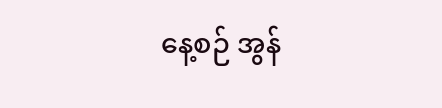နေ့စဉ် အွန်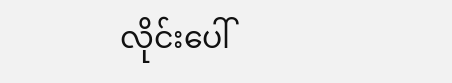လိုင်းပေါ်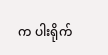က ပါးရိုက်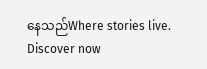နေသည်Where stories live. Discover now